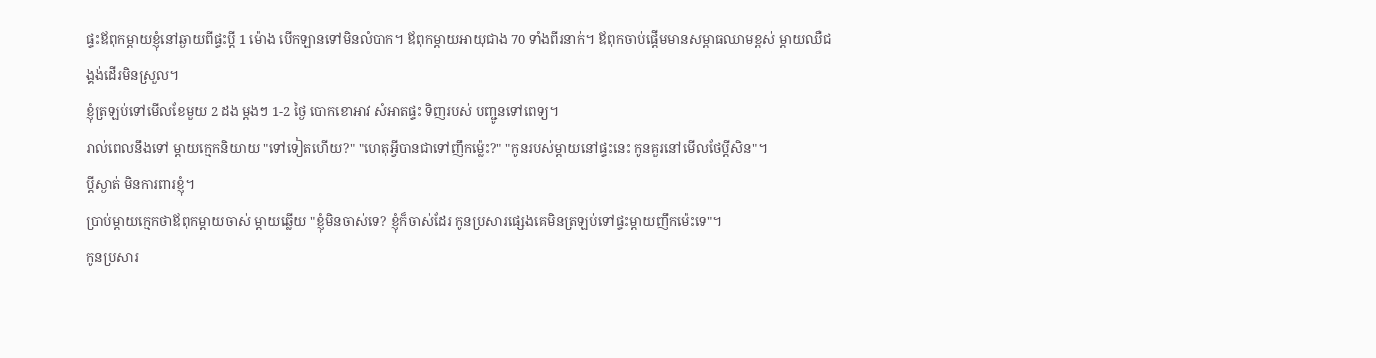ផ្ទះឪពុកម្ដាយខ្ញុំនៅឆ្ងាយពីផ្ទះប្ដី 1 ម៉ោង បើកឡានទៅមិនលំបាក។ ឪពុកម្ដាយអាយុជាង 70 ទាំងពីរនាក់។ ឪពុកចាប់ផ្ដើមមានសម្ពាធឈាមខ្ពស់ ម្ដាយឈឺជង្គង់ដើរមិនស្រួល។
ខ្ញុំត្រឡប់ទៅមើលខែមួយ 2 ដង ម្ដងៗ 1-2 ថ្ងៃ បោកខោអាវ សំអាតផ្ទះ ទិញរបស់ បញ្ជូនទៅពេទ្យ។
រាល់ពេលនឹងទៅ ម្ដាយក្មេកនិយាយ "ទៅទៀតហើយ?" "ហេតុអ្វីបានជាទៅញឹកម្ល៉េះ?" "កូនរបស់ម្ដាយនៅផ្ទះនេះ កូនគួរនៅមើលថែប្ដីសិន"។
ប្ដីស្ងាត់ មិនការពារខ្ញុំ។
ប្រាប់ម្ដាយក្មេកថាឪពុកម្ដាយចាស់ ម្ដាយឆ្លើយ "ខ្ញុំមិនចាស់ទេ? ខ្ញុំក៏ចាស់ដែរ កូនប្រសារផ្សេងគេមិនត្រឡប់ទៅផ្ទះម្ដាយញឹកម៉េះទេ"។
កូនប្រសារ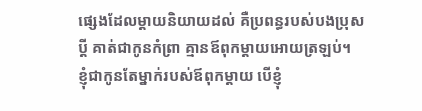ផ្សេងដែលម្ដាយនិយាយដល់ គឺប្រពន្ធរបស់បងប្រុសប្ដី គាត់ជាកូនកំព្រា គ្មានឪពុកម្ដាយអោយត្រឡប់។
ខ្ញុំជាកូនតែម្នាក់របស់ឪពុកម្ដាយ បើខ្ញុំ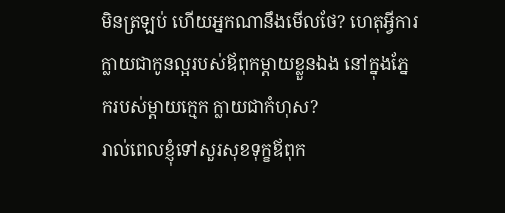មិនត្រឡប់ ហើយអ្នកណានឹងមើលថែ? ហេតុអ្វីការក្លាយជាកូនល្អរបស់ឪពុកម្ដាយខ្លួនឯង នៅក្នុងភ្នែករបស់ម្ដាយក្មេក ក្លាយជាកំហុស?
រាល់ពេលខ្ញុំទៅសួរសុខទុក្ខឪពុក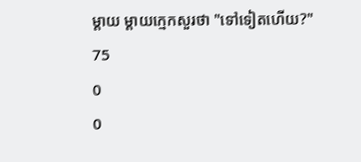ម្ដាយ ម្ដាយក្មេកសួរថា "ទៅទៀតហើយ?"
75
0
0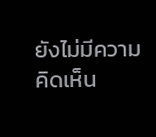ยังไม่มีความคิดเห็น